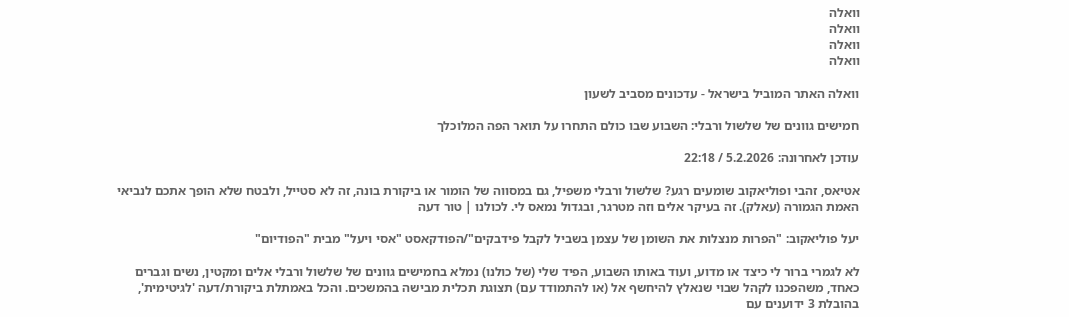וואלה
וואלה
וואלה
וואלה

וואלה האתר המוביל בישראל - עדכונים מסביב לשעון

חמישים גוונים של שלשול ורבלי: השבוע שבו כולם התחרו על תואר הפה המלוכלך

עודכן לאחרונה: 5.2.2026 / 22:18

אטיאס, זהבי ופוליאקוב שומעים רגע? שלשול ורבלי משפיל, גם במסווה של הומור או ביקורת בונה, זה לא סטייל, ולבטח שלא הופך אתכם לנביאי האמת הגמורה (עאלק). זה בעיקר אלים וזה מטרגר, ובגדול נמאס לי. לכולנו | טור דעה

יעל פוליאקוב: "הפרות מנצלות את השומן של עצמן בשביל לקבל פידבקים"/הפודקאסט "אסי ויעל" מבית "הפודיום"

לא לגמרי ברור לי כיצד או מדוע, ועוד באותו השבוע, הפיד שלי (של כולנו) נמלא בחמישים גוונים של שלשול ורבלי אלים ומקטין, נשים וגברים כאחד, משהפכנו לקהל שבוי שנאלץ להיחשף אל (או להתמודד עם) תצוגת תכלית מבישה בהמשכים. והכל באמתלת ביקורת/דעה 'לגיטימית', בהובלת 3 ידוענים עם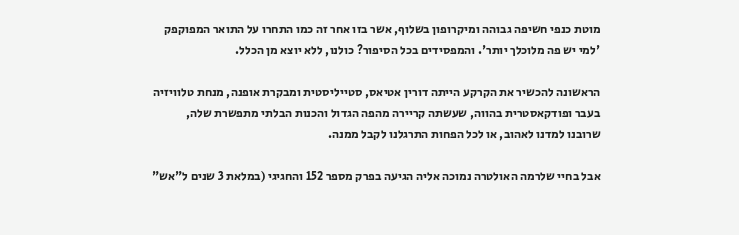מוטת כנפי חשיפה גבוהה ומיקרופון בשלוף, אשר בזו אחר זה כמו התחרו על התואר המפוקפק 'למי יש פה מלוכלך יותר'. והמפסידים בכל הסיפור? כולנו, ללא יוצא מן הכלל.

הראשונה להכשיר את הקרקע הייתה דורין אטיאס, סטייליסטית ומבקרת אופנה, מנחת טלוויזיה בעבר ופודקאסטרית בהווה, שעשתה קריירה מהפה הגדול והכנות הבלתי מתפשרת שלה, שרובנו למדנו לאהוב, או לכל הפחות התרגלנו לקבל ממנה.

אבל בחיי שלרמה האולטרה נמוכה אליה הגיעה בפרק מספר 152 והחגיגי (במלאת 3 שנים ל"אש"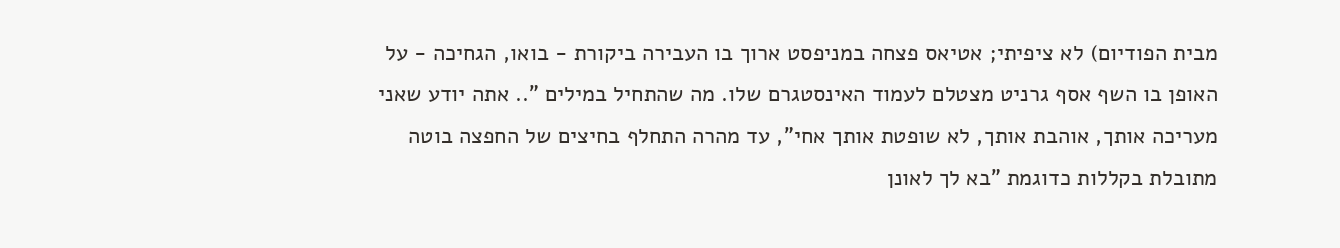מבית הפודיום) לא ציפיתי; אטיאס פצחה במניפסט ארוך בו העבירה ביקורת - בואו, הגחיכה - על האופן בו השף אסף גרניט מצטלם לעמוד האינסטגרם שלו. מה שהתחיל במילים ".. אתה יודע שאני מעריכה אותך, אוהבת אותך, לא שופטת אותך אחי", עד מהרה התחלף בחיצים של החפצה בוטה מתובלת בקללות כדוגמת "בא לך לאונן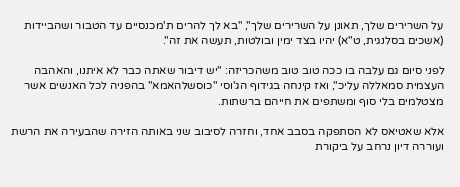על השרירים שלך, תאונן על השרירים שלך", "בא לך להרים ת'מכנסיים עד הטבור ושהביידות (אשכים בסלנגית, ט"א) יהיו בצד ימין ובולטות, תעשה את זה".

לפני סיום גם עלבה בו ככה טוב טוב משהכריזה: "יש דיבור שאתה כבר לא איתנו, והאהבה העצמית סמאללה עליכ", ואז קינחה בגידוף הג'וסי "כוסשלהאמא" בהפניה לכל האנשים אשר מצטלמים בלי סוף ומשתפים את חייהם ברשתות.

אלא שאטיאס לא הסתפקה בסבב אחד, וחזרה לסיבוב שני באותה הזירה שהבעירה את הרשת ועוררה דיון נרחב על ביקורת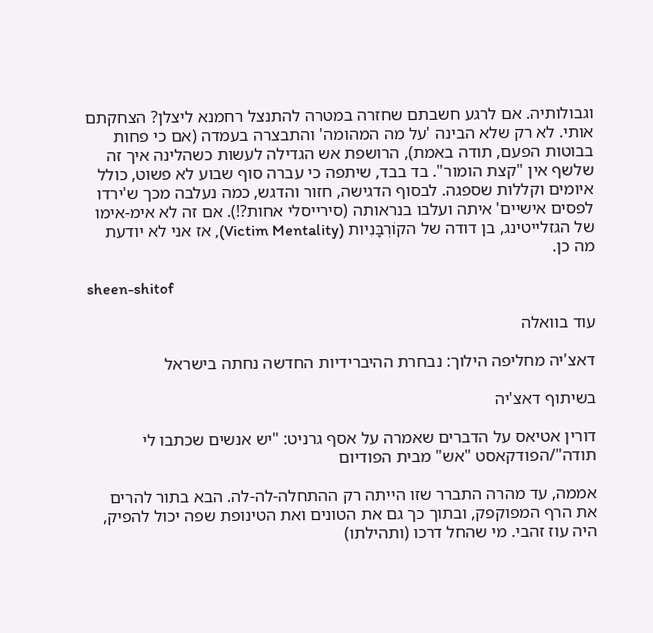וגבולותיה. אם לרגע חשבתם שחזרה במטרה להתנצל רחמנא ליצלן? הצחקתם אותי. לא רק שלא הבינה 'על מה המהומה' והתבצרה בעמדה (אם כי פחות בבוטות הפעם, תודה באמת), הרושפת אש הגדילה לעשות כשהלינה איך זה שלשף אין "קצת הומור". בד בבד, שיתפה כי עברה סוף שבוע לא פשוט, כולל איומים וקללות שספגה. לבסוף הדגישה, חזור והדגש, כמה נעלבה מכך ש'ירדו לפסים אישיים' איתה ועלבו בנראותה (סירייסלי אחות?!). אם זה לא אימ-אימו של הגזלייטינג, בן דודה של הקוֹרְבָּנִיות (Victim Mentality), אז אני לא יודעת מה כן.

sheen-shitof

עוד בוואלה

דאצ'יה מחליפה הילוך: נבחרת ההיברידיות החדשה נחתה בישראל

בשיתוף דאצ'יה

דורין אטיאס על הדברים שאמרה על אסף גרניט: "יש אנשים שכתבו לי תודה"/הפודקאסט "אש" מבית הפודיום

אממה, עד מהרה התברר שזו הייתה רק ההתחלה-לה-לה. הבא בתור להרים את הרף המפוקפק, ובתוך כך גם את הטונים ואת הטינופת שפה יכול להפיק, היה עוז זהבי. מי שהחל דרכו (ותהילתו)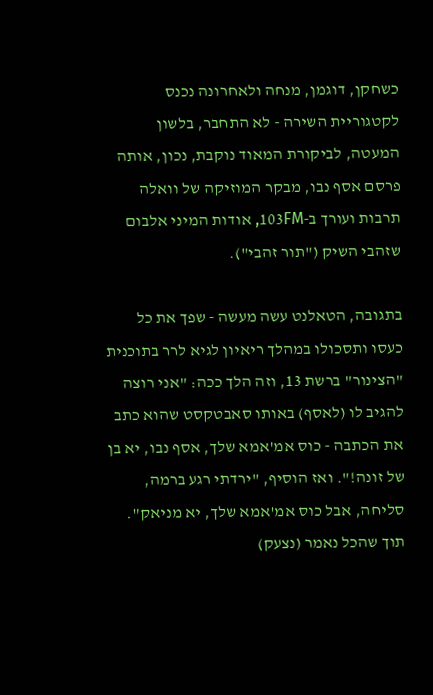כשחקן, דוגמן, מנחה ולאחרונה נכנס לקטגוריית השירה - לא התחבר, בלשון המעטה, לביקורת המאוד נוקבת, נכון, אותה פרסם אסף נבו, מבקר המוזיקה של וואלה תרבות ועורך ב-103FM, אודות המיני אלבום שזהבי השיק ("תור זהבי").

בתגובה, הטאלנט עשה מעשה - שפך את כל כעסו ותסכולו במהלך ריאיון לגיא לרר בתוכנית "הצינור" ברשת 13, וזה הלך ככה: "אני רוצה להגיב לו (לאסף) באותו סאבטקסט שהוא כתב את הכתבה - כוס אמ'אמא שלך, אסף נבו, יא בן של זונה!". ואז הוסיף, "ירדתי רגע ברמה, סליחה, אבל כוס אמ'אמא שלך, יא מניאק". תוך שהכל נאמר (נצעק)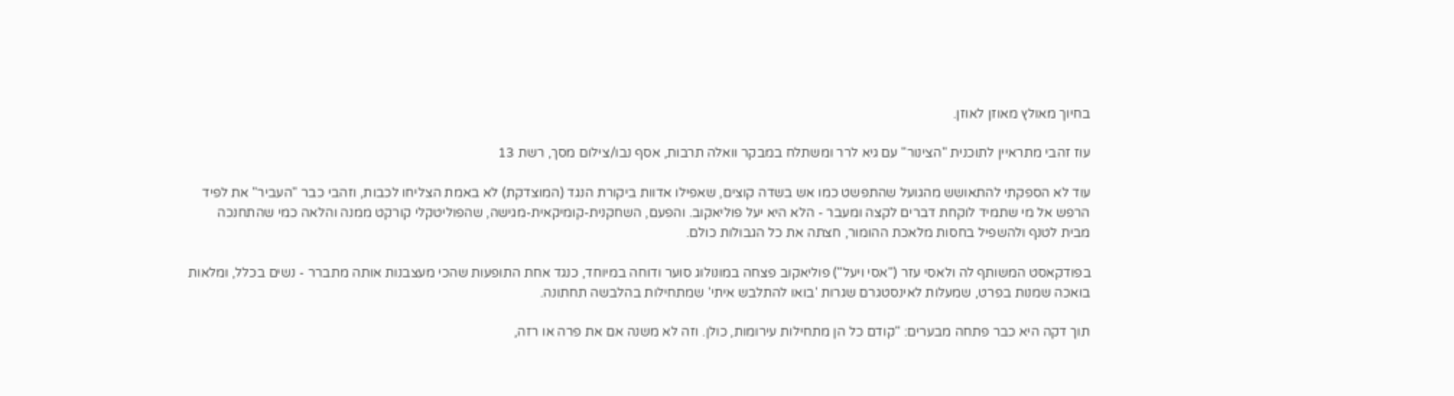בחיוך מאולץ מאוזן לאוזן.

עוז זהבי מתראיין לתוכנית "הצינור" עם גיא לרר ומשתלח במבקר וואלה תרבות, אסף נבו/צילום מסך, רשת 13

עוד לא הספקתי להתאושש מהגועל שהתפשט כמו אש בשדה קוצים, שאפילו אדוות ביקורת הנגד (המוצדקת) לא באמת הצליחו לכבות, וזהבי כבר "העביר" את לפיד הרפש אל מי שתמיד לוקחת דברים לקצה ומעבר - הלא היא יעל פוליאקוב. והפעם, השחקנית-קומיקאית-מגישה, שהפוליטקלי קורקט ממנה והלאה כמי שהתחנכה מבית לטנף ולהשפיל בחסות מלאכת ההומור, חצתה את כל הגבולות כולם.

בפודקאסט המשותף לה ולאסי עזר ("אסי ויעל") פוליאקוב פצחה במונולוג סוער ודוחה במיוחד, כנגד אחת התופעות שהכי מעצבנות אותה מתברר - נשים בכלל, ומלאות בואכה שמנות בפרט, שמעלות לאינסטגרם שגרות 'בואו להתלבש איתי' שמתחילות בהלבשה תחתונה.

תוך דקה היא כבר פתחה מבערים: "קודם כל הן מתחילות עירומות, כולן. וזה לא משנה אם את פרה או רזה,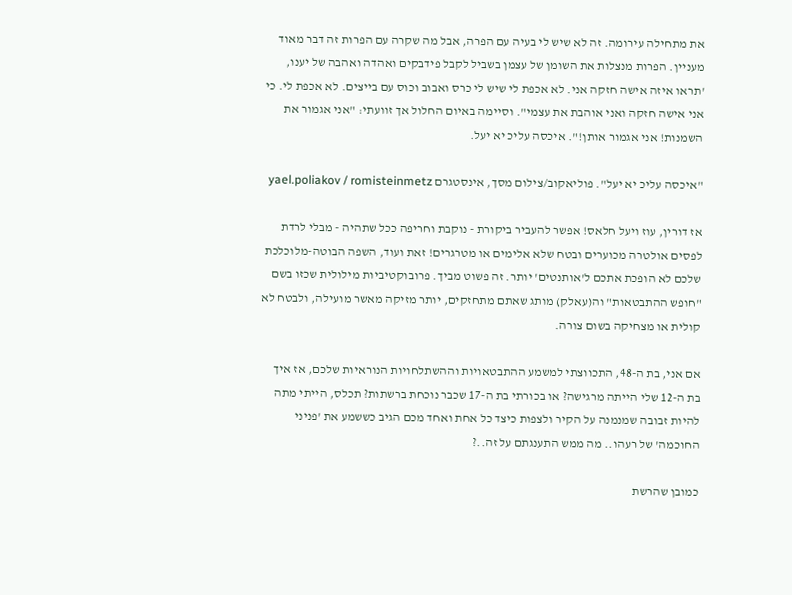את מתחילה עירומה. זה לא שיש לי בעיה עם הפרה, אבל מה שקרה עם הפרות זה דבר מאוד מעניין. הפרות מנצלות את השומן של עצמן בשביל לקבל פידבקים ואהדה ואהבה של יענו, 'תראו איזה אישה חזקה אני. לא אכפת לי שיש לי כרס ואבוב וכוס עם בייצים. לא אכפת לי. כי אני אישה חזקה ואני אוהבת את עצמי". וסיימה באיום החלול אך זוועתי: "אני אגמור את השמנות! אני אגמור אותן!". איכסה עליכ יא יעל.

"איכסה עליכ יא יעל". פוליאקוב/צילום מסך, אינסטגרם yael.poliakov / romisteinmetz

אז דורין, עוז ויעל חלאס! אפשר להעביר ביקורת - נוקבת וחריפה ככל שתהיה - מבלי לרדת לפסים אולטרה מכוערים ובטח שלא אלימים או מטרגרים! זאת ועוד, השפה הבוטה-מלוכלכת שלכם לא הופכת אתכם ל'אותנטים' יותר. זה פשוט מביך. פרובוקטיביות מילולית שכזו בשם "חופש ההתבטאות" וה(עאלק) מותג שאתם מתחזקים, יותר מזיקה מאשר מועילה, ולבטח לא קולית או מצחיקה בשום צורה.

אם אני, בת ה-48, התכווצתי למשמע ההתבטאויות וההשתלחויות הנוראיות שלכם, אז איך בת ה-12 שלי הייתה מרגישה? או בכורתי בת ה-17 שכבר נוכחת ברשתות? תכלס, הייתי מתה להיות זבובה שמנמנה על הקיר ולצפות כיצד כל אחת ואחד מכם הגיב כששמע את 'פניני החוכמה' של רעהו.. מה ממש התענגתם על זה..?

כמובן שהרשת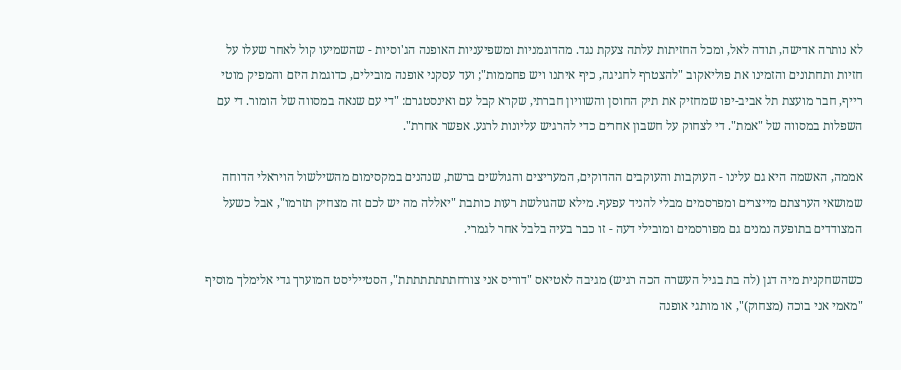לא נותרה אדישה, תודה לאל, ומכל החזיתות עלתה צעקת נגד. מהדוגמניות ומשפיעניות האופנה הג'וסיות - שהשמיעו קול לאחר שעלו על חזיות ותחתונים והזמינו את פוליאקוב "להצטרף לחגיגה, כיף איתנו ויש פחממות"; ועד עסקני אופנה מובילים, כדוגמת היזם והמפיק מוטי רייף, חבר מועצת תל אביב-יפו שמחזיק את תיק החוסן והשוויון חברתי, שקרא קבל עם ואינסטגרם: "די עם שנאה במסווה של הומור. די עם השפלות במסווה של "אמת". די לצחוק על חשבון אחרים כדי להרגיש עליונות לרגע. אפשר אחרת".

אממה, האשמה היא גם עלינו - העוקבות והעוקבים ההדוקים, המעריצים והגולשים ברשת, שנהנים במקסימום מהשילשול הויראלי הדוחה שמושאי הערצתם מייצרים ומפרסמים מבלי להניד עפעף. מילא שהגולשת רעות כותבת "יאללה מה יש לכם זה מצחיק תזרמו", אבל כשעל המצודדים בתופעה נמנים גם מפורסמים ומובילי דעה - זו כבר בעיה בלבל אחר לגמרי.

כשהשחקנית מיה דגן (לה בת בגיל העשרה הכה רגיש) מגיבה לאטיאס "דוריס אני צורחתתתתתתתת", הסטייליסט המוערך גדי אלימלך מוסיף "מאמי אני בוכה (מצחוק)", או מותגי אופנה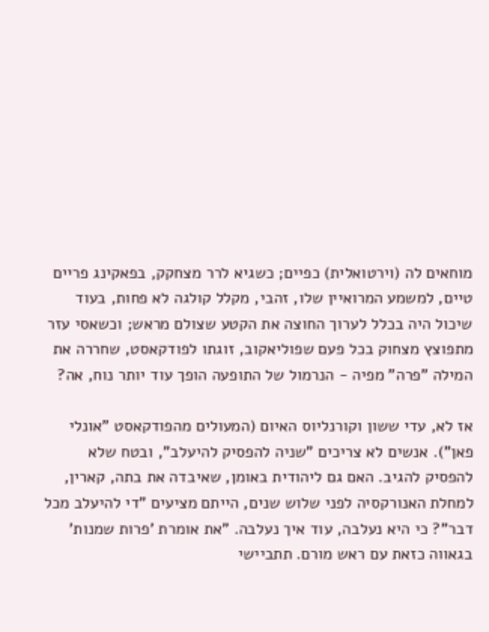מוחאים לה (וירטואלית) כפיים; כשגיא לרר מצחקק, בפאקינג פריים טיים, למשמע המרואיין שלו, זהבי, מקלל קולגה לא פחות, בעוד שיכול היה בכלל לערוך החוצה את הקטע שצולם מראש; וכשאסי עזר מתפוצץ מצחוק בכל פעם שפוליאקוב, זוגתו לפודקאסט, שחררה את המילה "פרה" מפיה - הנרמול של התופעה הופך עוד יותר נוח, אה?

אז לא, עדי ששון וקורנליוס האיום (המעולים מהפודקאסט "אונלי פאן"). אנשים לא צריכים "שניה להפסיק להיעלב", ובטח שלא להפסיק להגיב. האם גם ליהודית באומן, שאיבדה את בתה, קארין, למחלת האנורקסיה לפני שלוש שנים, הייתם מציעים "די להיעלב מכל דבר"? כי היא נעלבה, עוד איך נעלבה. "את אומרת 'פרות שמנות' בגאווה כזאת עם ראש מורם. תתביישי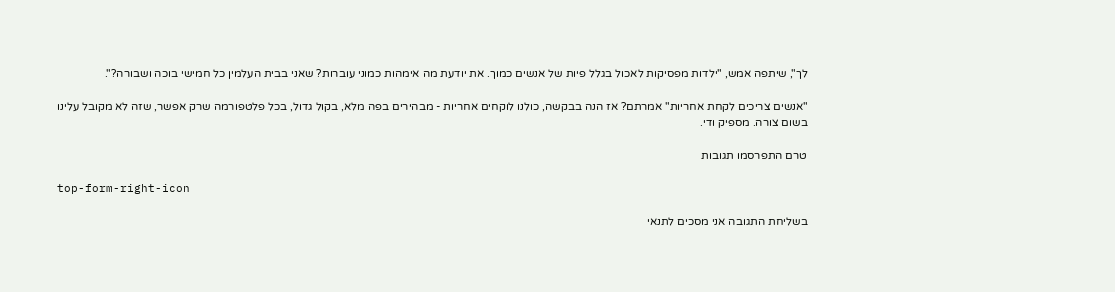לך", שיתפה אמש, "ילדות מפסיקות לאכול בגלל פיות של אנשים כמוך. את יודעת מה אימהות כמוני עוברות? שאני בבית העלמין כל חמישי בוכה ושבורה?".

"אנשים צריכים לקחת אחריות" אמרתם? אז הנה בבקשה, כולנו לוקחים אחריות - מבהירים בפה מלא, בקול גדול, בכל פלטפורמה שרק אפשר, שזה לא מקובל עלינו בשום צורה. מספיק ודי.

טרם התפרסמו תגובות

top-form-right-icon

בשליחת התגובה אני מסכים לתנאי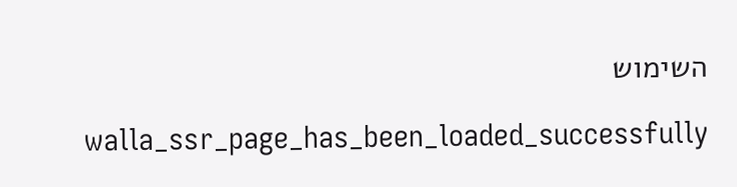השימוש

    walla_ssr_page_has_been_loaded_successfully